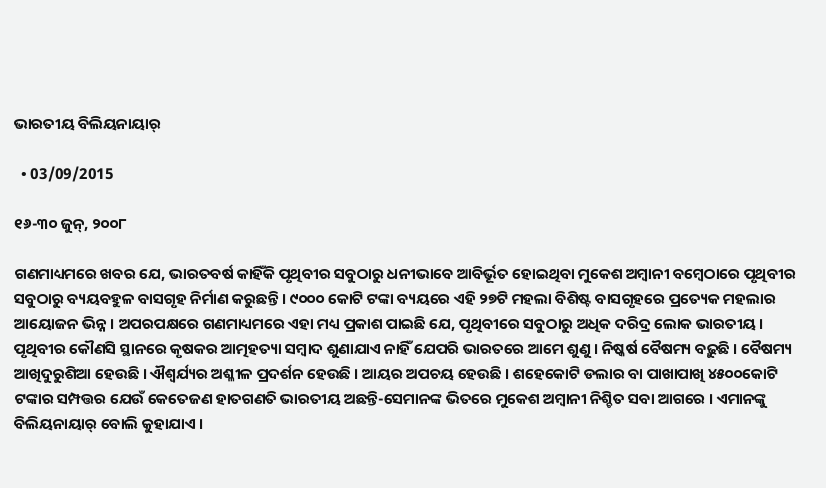ଭାରତୀୟ ବିଲିୟନାୟାର୍

  • 03/09/2015

୧୬-୩୦ ଜୁନ୍, ୨୦୦୮

ଗଣମାଧ୍ୟମରେ ଖବର ଯେ, ଭାରତବର୍ଷ କାହିଁକି ପୃଥିବୀର ସବୁଠାରୁ ଧନୀଭାବେ ଆବିର୍ଭୂତ ହୋଇଥିବା ମୁକେଶ ଅମ୍ବାନୀ ବମ୍ବେଠାରେ ପୃଥିବୀର ସବୁଠାରୁ ବ୍ୟୟବହୁଳ ବାସଗୃହ ନିର୍ମାଣ କରୁଛନ୍ତି । ୯୦୦୦ କୋଟି ଟଙ୍କା ବ୍ୟୟରେ ଏହି ୨୭ଟି ମହଲା ବିଶିଷ୍ଟ ବାସଗୃହରେ ପ୍ରତ୍ୟେକ ମହଲାର ଆୟୋଜନ ଭିନ୍ନ । ଅପରପକ୍ଷରେ ଗଣମାଧ୍ୟମରେ ଏହା ମଧ୍ୟ ପ୍ରକାଶ ପାଇଛି ଯେ, ପୃଥିବୀରେ ସବୁଠାରୁ ଅଧିକ ଦରିଦ୍ର ଲୋକ ଭାରତୀୟ । ପୃଥିବୀର କୌଣସି ସ୍ଥାନରେ କୃଷକର ଆତ୍ମହତ୍ୟା ସମ୍ବାଦ ଶୁଣାଯାଏ ନାହିଁ ଯେପରି ଭାରତରେ ଆମେ ଶୁଣୁ । ନିଷ୍କର୍ଷ ବୈଷମ୍ୟ ବଢ଼ୁଛି । ବୈଷମ୍ୟ ଆଖିଦୁରୁଶିଆ ହେଉଛି । ଐଶ୍ୱର୍ଯ୍ୟର ଅଶ୍ଳୀଳ ପ୍ରଦର୍ଶନ ହେଉଛି । ଆୟର ଅପଚୟ ହେଉଛି । ଶହେକୋଟି ଡଲାର ବା ପାଖାପାଖି ୪୫୦୦କୋଟି ଟଙ୍କାର ସମ୍ପତ୍ତର ଯେଉଁ କେତେଜଣ ହାତଗଣତି ଭାରତୀୟ ଅଛନ୍ତି-ସେମାନଙ୍କ ଭିତରେ ମୁକେଶ ଅମ୍ବାନୀ ନିଶ୍ଚିତ ସବା ଆଗରେ । ଏମାନଙ୍କୁ ବିଲିୟନାୟାର୍ ବୋଲି କୁହାଯାଏ ।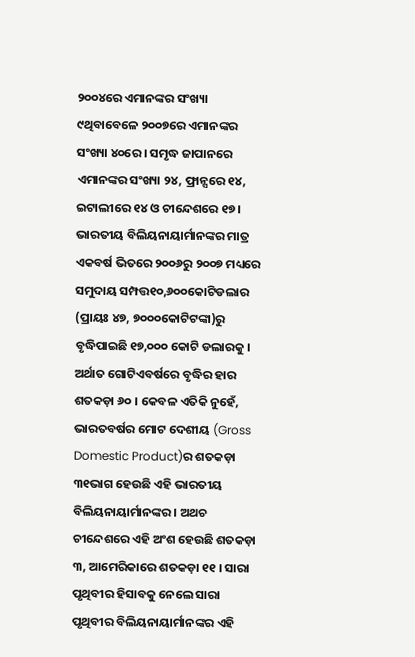୨୦୦୪ରେ ଏମାନଙ୍କର ସଂଖ୍ୟା ୯ଥିବାବେଳେ ୨୦୦୭ରେ ଏମାନଙ୍କର ସଂଖ୍ୟା ୪୦ରେ । ସମୃଦ୍ଧ ଜାପାନରେ ଏମାନଙ୍କର ସଂଖ୍ୟା ୨୪, ଫ୍ରାନ୍ସରେ ୧୪, ଇଟାଲୀରେ ୧୪ ଓ ଚୀନ୍ଦେଶରେ ୧୭ । ଭାରତୀୟ ବିଲିୟନାୟାର୍ମାନଙ୍କର ମାତ୍ର ଏକବର୍ଷ ଭିତରେ ୨୦୦୬ରୁ ୨୦୦୭ ମଧ୍ୟରେ ସମୁଦାୟ ସମ୍ପତ୍ତ୧୦,୬୦୦କୋଟିଡଲାର (ପ୍ରାୟଃ ୪୭, ୭୦୦୦କୋଟିଟଙ୍କା)ରୁ ବୃଦ୍ଧିପାଇଛି ୧୭,୦୦୦ କୋଟି ଡଲାରକୁ । ଅର୍ଥାତ ଗୋଟିଏବର୍ଷରେ ବୃଦ୍ଧିର ହାର ଶତକଡ଼ା ୬୦ । କେବଳ ଏତିକି ନୁହେଁ, ଭାରତବର୍ଷର ମୋଟ ଦେଶୀୟ (Gross Domestic Product)ର ଶତକଡ଼ା ୩୧ଭାଗ ହେଉଛି ଏହି ଭାରତୀୟ ବିଲିୟନାୟାର୍ମାନଙ୍କର । ଅଥଚ ଚୀନ୍ଦେଶରେ ଏହି ଅଂଶ ହେଉଛି ଶତକଡ଼ା ୩, ଆମେରିକାରେ ଶତକଡ଼ା ୧୧ । ସାରା ପୃଥିବୀର ହିସାବକୁ ନେଲେ ସାରା ପୃଥିବୀର ବିଲିୟନାୟାର୍ମାନଙ୍କର ଏହି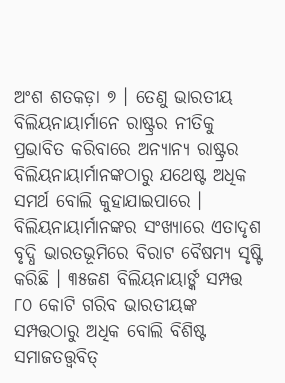ଅଂଶ ଶତକଡ଼ା ୭ । ତେଣୁ ଭାରତୀୟ ବିଲିୟନାୟାର୍ମାନେ ରାଷ୍ଟ୍ରର ନୀତିକୁ ପ୍ରଭାବିତ କରିବାରେ ଅନ୍ୟାନ୍ୟ ରାଷ୍ଟ୍ରର ବିଲିୟନାୟାର୍ମାନଙ୍କଠାରୁ ଯଥେଷ୍ଟ ଅଧିକ ସମର୍ଥ ବୋଲି କୁହାଯାଇପାରେ ।
ବିଲିୟନାୟାର୍ମାନଙ୍କର ସଂଖ୍ୟାରେ ଏତାଦୃଶ ବୃଦ୍ଧି ଭାରତଭୂମିରେ ବିରାଟ ବୈଷମ୍ୟ ସୃଷ୍ଟି କରିଛି । ୩୫ଜଣ ବିଲିୟନାୟାର୍ଙ୍କ ସମ୍ପତ୍ତ ୮୦ କୋଟି ଗରିବ ଭାରତୀୟଙ୍କ ସମ୍ପତ୍ତଠାରୁ ଅଧିକ ବୋଲି ବିଶିଷ୍ଟ ସମାଜତତ୍ତ୍ୱବିତ୍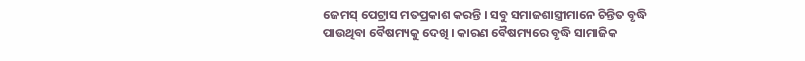ଜେମସ୍ ପେଟ୍ରାସ ମତପ୍ରକାଶ କରନ୍ତି । ସବୁ ସମାଜଶାସ୍ତ୍ରୀମାନେ ଚିନ୍ତିତ ବୃଦ୍ଧି ପାଉଥିବା ବୈଷମ୍ୟକୁ ଦେଖି । କାରଣ ବୈଷମ୍ୟରେ ବୃଦ୍ଧି ସାମାଜିକ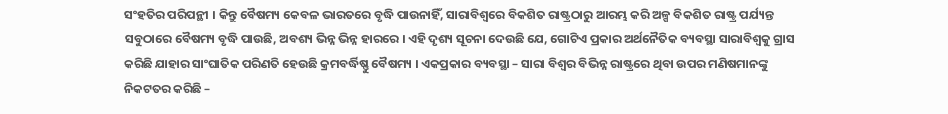ସଂହତିର ପରିପନ୍ଥୀ । କିନ୍ତୁ ବୈଷମ୍ୟ କେବଳ ଭାରତରେ ବୃଦ୍ଧି ପାଉନାହିଁ, ସାରାବିଶ୍ୱରେ ବିକଶିତ ରାଷ୍ଟ୍ରଠାରୁ ଆରମ୍ଭ କରି ଅଳ୍ପ ବିକଶିତ ରାଷ୍ଟ୍ର ପର୍ଯ୍ୟନ୍ତ ସବୁଠାରେ ବୈଷମ୍ୟ ବୃଦ୍ଧି ପାଉଛି, ଅବଶ୍ୟ ଭିନ୍ନ ଭିନ୍ନ ହାରରେ । ଏହି ଦୃଶ୍ୟ ସୂଚନା ଦେଉଛି ଯେ, ଗୋଟିଏ ପ୍ରକାର ଅର୍ଥନୈତିକ ବ୍ୟବସ୍ଥା ସାରାବିଶ୍ୱକୁ ଗ୍ରାସ କରିଛି ଯାହାର ସାଂଘାତିକ ପରିଣତି ହେଉଛି କ୍ରମବର୍ଦ୍ଧିଷ୍ଣୁ ବୈଷମ୍ୟ । ଏକପ୍ରକାର ବ୍ୟବସ୍ଥା – ସାରା ବିଶ୍ୱର ବିଭିନ୍ନ ରାଷ୍ଟ୍ରରେ ଥିବା ଉପର ମଣିଷମାନଙ୍କୁ ନିକଟତର କରିଛି –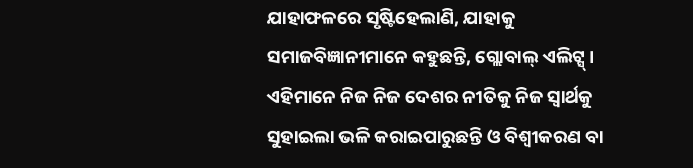ଯାହାଫଳରେ ସୃଷ୍ଟିହେଲାଣି, ଯାହାକୁ ସମାଜବିଜ୍ଞାନୀମାନେ କହୁଛନ୍ତି, ଗ୍ଲୋବାଲ୍ ଏଲିଟ୍ସ୍ । ଏହିମାନେ ନିଜ ନିଜ ଦେଶର ନୀତିକୁ ନିଜ ସ୍ୱାର୍ଥକୁ ସୁହାଇଲା ଭଳି କରାଇପାରୁଛନ୍ତି ଓ ବିଶ୍ୱୀକରଣ ବା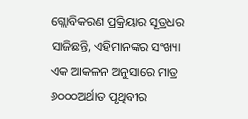ଗ୍ଲୋବିକରଣ ପ୍ରକ୍ରିୟାର ସୂତ୍ରଧର ସାଜିଛନ୍ତି, ଏହିମାନଙ୍କର ସଂଖ୍ୟା ଏକ ଆକଳନ ଅନୁସାରେ ମାତ୍ର ୬୦୦୦ଅର୍ଥାତ ପୃଥିବୀର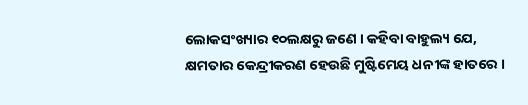ଲୋକସଂଖ୍ୟାର ୧୦ଲକ୍ଷରୁ ଜଣେ । କହିବା ବାହୁଲ୍ୟ ଯେ, କ୍ଷମତାର କେନ୍ଦ୍ରୀକରଣ ହେଉଛି ମୁଷ୍ଟିମେୟ ଧନୀଙ୍କ ହାତରେ ।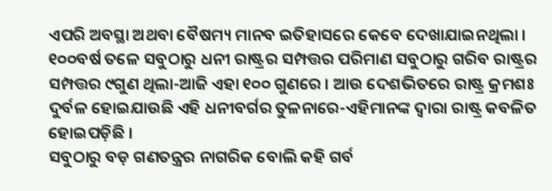ଏପରି ଅବସ୍ଥା ଅଥବା ବୈଷମ୍ୟ ମାନବ ଇତିହାସରେ କେବେ ଦେଖାଯାଇନଥିଲା । ୧୦୦ବର୍ଷ ତଳେ ସବୁଠାରୁ ଧନୀ ରାଷ୍ଟ୍ରର ସମ୍ପତ୍ତର ପରିମାଣ ସବୁଠାରୁ ଗରିବ ରାଷ୍ଟ୍ରର ସମ୍ପତ୍ତର ୯ଗୁଣ ଥିଲା-ଆଜି ଏହା ୧୦୦ ଗୁଣରେ । ଆଉ ଦେଶଭିତରେ ରାଷ୍ଟ୍ର କ୍ରମଶଃ ଦୁର୍ବଳ ହୋଇଯାଉଛି ଏହି ଧନୀବର୍ଗର ତୁଳନାରେ-ଏହିମାନଙ୍କ ଦ୍ୱାରା ରାଷ୍ଟ୍ର କବଳିତ ହୋଇପଡ଼ିଛି ।
ସବୁଠାରୁ ବଡ଼ ଗଣତନ୍ତ୍ରର ନାଗରିକ ବୋଲି କହି ଗର୍ବ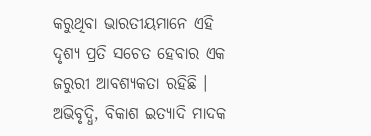କରୁଥିବା ଭାରତୀୟମାନେ ଏହି ଦୃଶ୍ୟ ପ୍ରତି ସଚେତ ହେବାର ଏକ ଜରୁରୀ ଆବଶ୍ୟକତା ରହିଛି । ଅଭିବୃଦ୍ଧି, ବିକାଶ ଇତ୍ୟାଦି ମାଦକ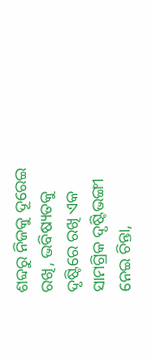ଶବ୍ଦରୁ ନିଜକୁ ଦୂରେଇ ରଖି, ଭବିଷ୍ୟତକୁ ଦୃଷ୍ଟିରେ ରଖି ଏକ ସାମଗ୍ରିକ ଦୃଷ୍ଟିଭଙ୍ଗୀ ନେଇ ଚିନ୍ତା,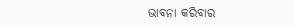ଭାବନା କରିବାର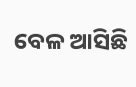ବେଳ ଆସିଛି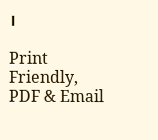।

Print Friendly, PDF & Email